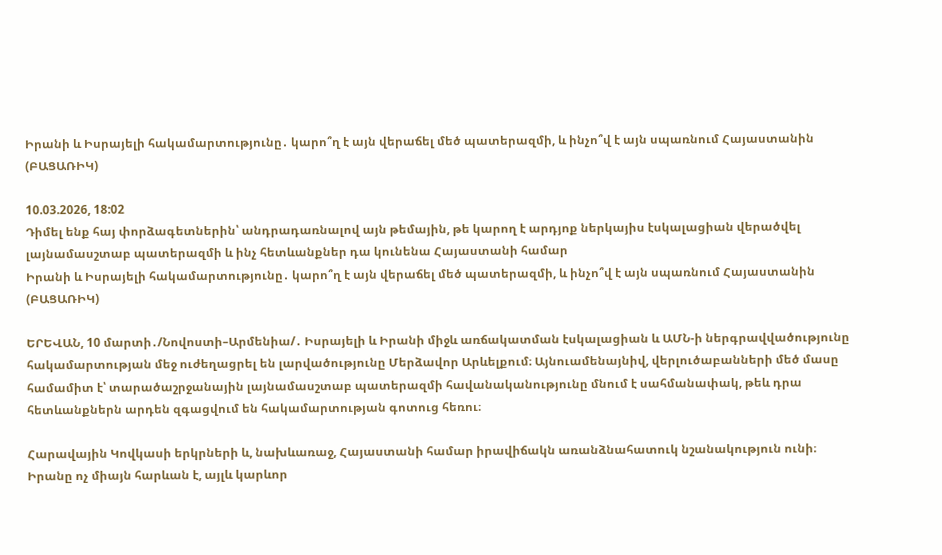Իրանի և Իսրայելի հակամարտությունը․ կարո՞ղ է այն վերաճել մեծ պատերազմի, և ինչո՞վ է այն սպառնում Հայաստանին (ԲԱՑԱՌԻԿ)

10.03.2026, 18:02
Դիմել ենք հայ փորձագետներին՝ անդրադառնալով այն թեմային, թե կարող է արդյոք ներկայիս էսկալացիան վերածվել լայնամասշտաբ պատերազմի և ինչ հետևանքներ դա կունենա Հայաստանի համար
Իրանի և Իսրայելի հակամարտությունը․ կարո՞ղ է այն վերաճել մեծ պատերազմի, և ինչո՞վ է այն սպառնում Հայաստանին (ԲԱՑԱՌԻԿ)

ԵՐԵՎԱՆ, 10 մարտի․/Նովոստի–Արմենիա/․ Իսրայելի և Իրանի միջև առճակատման էսկալացիան և ԱՄՆ-ի ներգրավվածությունը հակամարտության մեջ ուժեղացրել են լարվածությունը Մերձավոր Արևելքում։ Այնուամենայնիվ, վերլուծաբանների մեծ մասը համամիտ է՝ տարածաշրջանային լայնամասշտաբ պատերազմի հավանականությունը մնում է սահմանափակ, թեև դրա հետևանքներն արդեն զգացվում են հակամարտության գոտուց հեռու։

Հարավային Կովկասի երկրների և, նախևառաջ, Հայաստանի համար իրավիճակն առանձնահատուկ նշանակություն ունի։ Իրանը ոչ միայն հարևան է, այլև կարևոր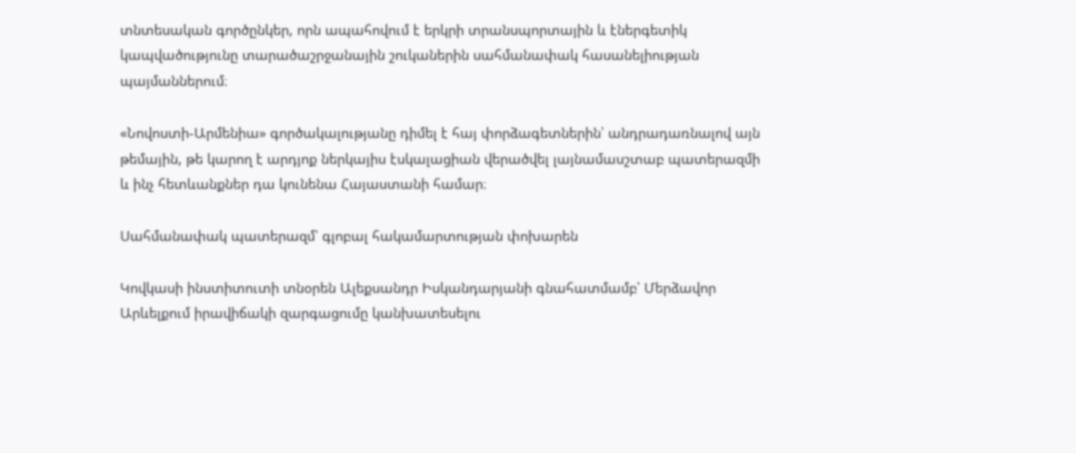տնտեսական գործընկեր, որն ապահովում է երկրի տրանսպորտային և էներգետիկ կապվածությունը տարածաշրջանային շուկաներին սահմանափակ հասանելիության պայմաններում։

«Նովոստի-Արմենիա» գործակալությանը դիմել է հայ փորձագետներին՝ անդրադառնալով այն թեմային, թե կարող է արդյոք ներկայիս էսկալացիան վերածվել լայնամասշտաբ պատերազմի և ինչ հետևանքներ դա կունենա Հայաստանի համար։

Սահմանափակ պատերազմ՝ գլոբալ հակամարտության փոխարեն

Կովկասի ինստիտուտի տնօրեն Ալեքսանդր Իսկանդարյանի գնահատմամբ՝ Մերձավոր Արևելքում իրավիճակի զարգացումը կանխատեսելու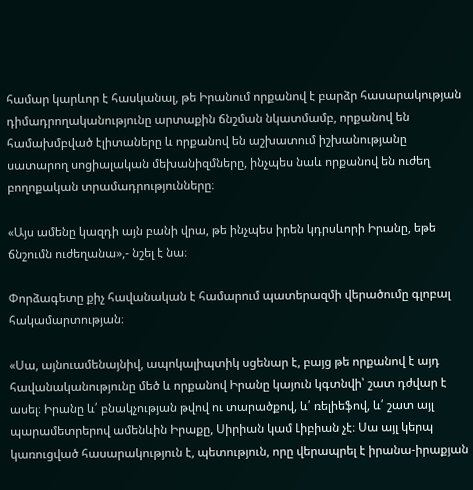համար կարևոր է հասկանալ, թե Իրանում որքանով է բարձր հասարակության դիմադրողականությունը արտաքին ճնշման նկատմամբ, որքանով են համախմբված էլիտաները և որքանով են աշխատում իշխանությանը սատարող սոցիալական մեխանիզմները, ինչպես նաև որքանով են ուժեղ բողոքական տրամադրությունները։

«Այս ամենը կազդի այն բանի վրա, թե ինչպես իրեն կդրսևորի Իրանը, եթե ճնշումն ուժեղանա»,- նշել է նա։

Փորձագետը քիչ հավանական է համարում պատերազմի վերածումը գլոբալ հակամարտության։

«Սա, այնուամենայնիվ, ապոկալիպտիկ սցենար է, բայց թե որքանով է այդ հավանականությունը մեծ և որքանով Իրանը կայուն կգտնվի՝ շատ դժվար է ասել։ Իրանը և՛ բնակչության թվով ու տարածքով, և՛ ռելիեֆով, և՛ շատ այլ պարամետրերով ամենևին Իրաքը, Սիրիան կամ Լիբիան չէ։ Սա այլ կերպ կառուցված հասարակություն է, պետություն, որը վերապրել է իրանա-իրաքյան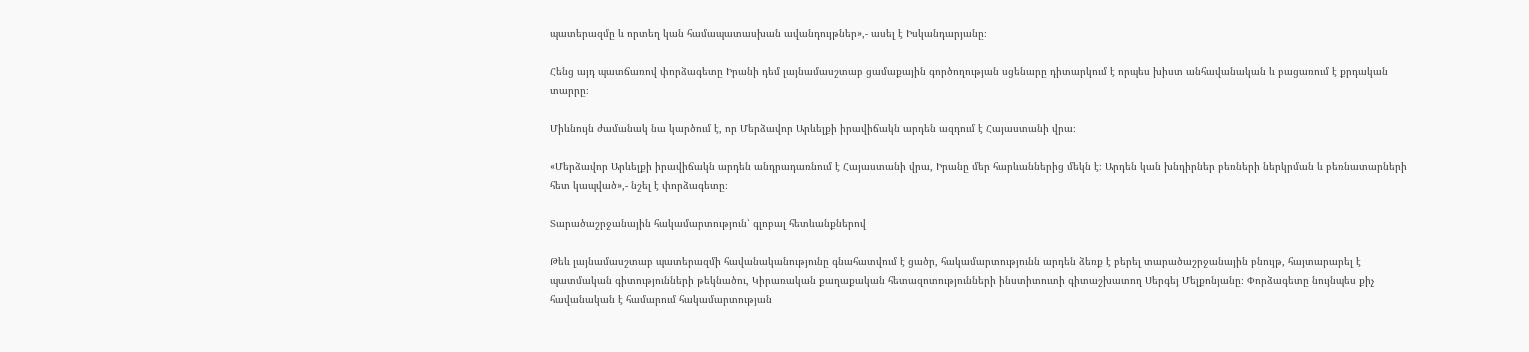պատերազմը և որտեղ կան համապատասխան ավանդույթներ»,- ասել է Իսկանդարյանը։

Հենց այդ պատճառով փորձագետը Իրանի դեմ լայնամասշտաբ ցամաքային գործողության սցենարը դիտարկում է որպես խիստ անհավանական և բացառում է քրդական տարրը։

Միևնույն ժամանակ նա կարծում է, որ Մերձավոր Արևելքի իրավիճակն արդեն ազդում է Հայաստանի վրա։

«Մերձավոր Արևելքի իրավիճակն արդեն անդրադառնում է Հայաստանի վրա, Իրանը մեր հարևաններից մեկն է։ Արդեն կան խնդիրներ բեռների ներկրման և բեռնատարների հետ կապված»,- նշել է փորձագետը։

Տարածաշրջանային հակամարտություն՝ գլոբալ հետևանքներով

Թեև լայնամասշտաբ պատերազմի հավանականությունը գնահատվում է ցածր, հակամարտությունն արդեն ձեռք է բերել տարածաշրջանային բնույթ, հայտարարել է պատմական գիտությունների թեկնածու, Կիրառական քաղաքական հետազոտությունների ինստիտուտի գիտաշխատող Սերգեյ Մելքոնյանը։ Փորձագետը նույնպես քիչ հավանական է համարում հակամարտության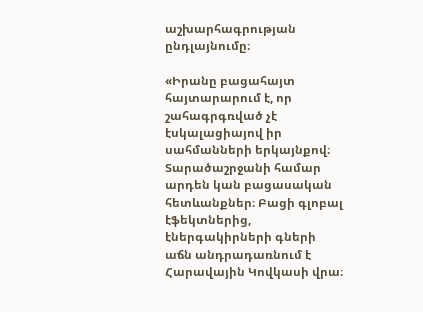աշխարհագրության ընդլայնումը։

«Իրանը բացահայտ հայտարարում է, որ շահագրգռված չէ էսկալացիայով իր սահմանների երկայնքով։ Տարածաշրջանի համար արդեն կան բացասական հետևանքներ։ Բացի գլոբալ էֆեկտներից, էներգակիրների գների աճն անդրադառնում է Հարավային Կովկասի վրա։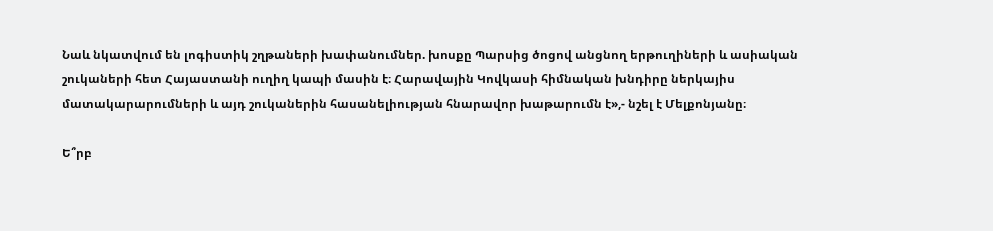Նաև նկատվում են լոգիստիկ շղթաների խափանումներ. խոսքը Պարսից ծոցով անցնող երթուղիների և ասիական շուկաների հետ Հայաստանի ուղիղ կապի մասին է։ Հարավային Կովկասի հիմնական խնդիրը ներկայիս մատակարարումների և այդ շուկաներին հասանելիության հնարավոր խաթարումն է»,- նշել է Մելքոնյանը։

Ե՞րբ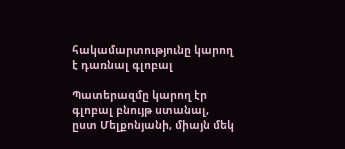հակամարտությունը կարող է դառնալ գլոբալ

Պատերազմը կարող էր գլոբալ բնույթ ստանալ, ըստ Մելքոնյանի, միայն մեկ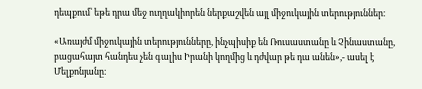դեպքում՝ եթե դրա մեջ ուղղակիորեն ներքաշվեն այլ միջուկային տերություններ։

«Առայժմ միջուկային տերությունները, ինչպիսիք են Ռուսաստանը և Չինաստանը, բացահայտ հանդես չեն գալիս Իրանի կողմից և դժվար թե դա անեն»,- ասել է Մելքոնյանը։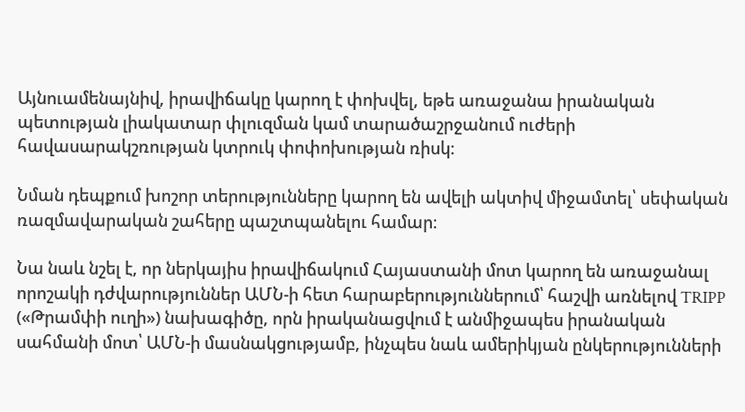Այնուամենայնիվ, իրավիճակը կարող է փոխվել, եթե առաջանա իրանական պետության լիակատար փլուզման կամ տարածաշրջանում ուժերի հավասարակշռության կտրուկ փոփոխության ռիսկ։

Նման դեպքում խոշոր տերությունները կարող են ավելի ակտիվ միջամտել՝ սեփական ռազմավարական շահերը պաշտպանելու համար։

Նա նաև նշել է, որ ներկայիս իրավիճակում Հայաստանի մոտ կարող են առաջանալ որոշակի դժվարություններ ԱՄՆ-ի հետ հարաբերություններում՝ հաշվի առնելով TRIPP («Թրամփի ուղի») նախագիծը, որն իրականացվում է անմիջապես իրանական սահմանի մոտ՝ ԱՄՆ-ի մասնակցությամբ, ինչպես նաև ամերիկյան ընկերությունների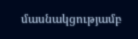մասնակցությամբ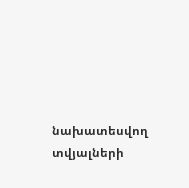նախատեսվող տվյալների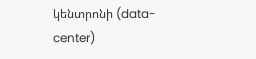կենտրոնի (data-center)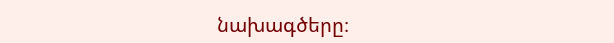նախագծերը։